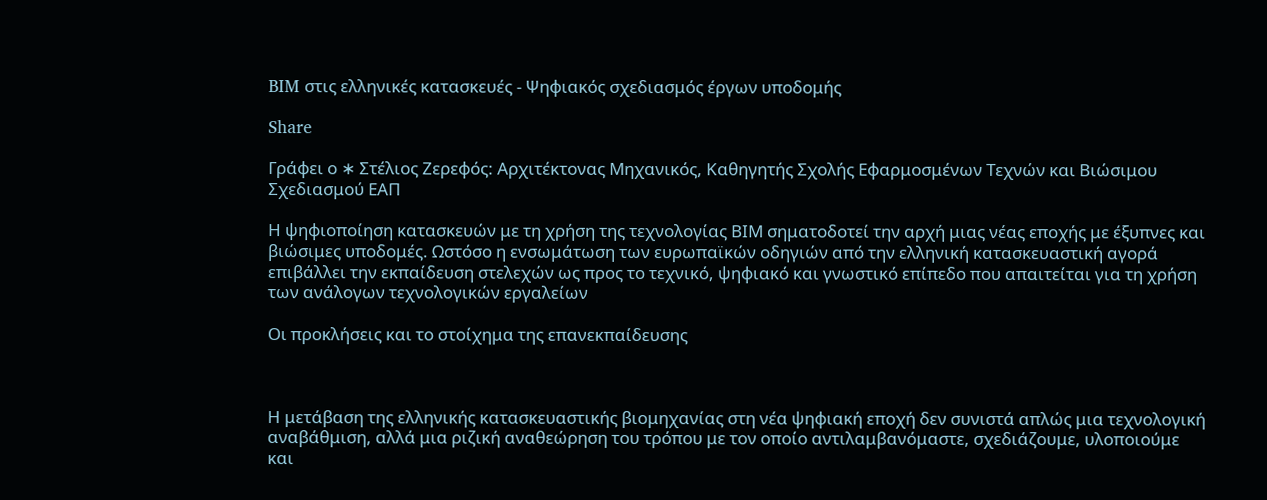BIM στις ελληνικές κατασκευές - Ψηφιακός σχεδιασμός έργων υποδομής

Share

Γράφει ο ∗ Στέλιος Ζερεφός: Αρχιτέκτονας Μηχανικός, Καθηγητής Σχολής Εφαρμοσμένων Τεχνών και Βιώσιμου Σχεδιασμού ΕΑΠ

Η ψηφιοποίηση κατασκευών με τη χρήση της τεχνολογίας ΒΙΜ σηματοδοτεί την αρχή μιας νέας εποχής με έξυπνες και βιώσιμες υποδομές. Ωστόσο η ενσωμάτωση των ευρωπαϊκών οδηγιών από την ελληνική κατασκευαστική αγορά επιβάλλει την εκπαίδευση στελεχών ως προς το τεχνικό, ψηφιακό και γνωστικό επίπεδο που απαιτείται για τη χρήση των ανάλογων τεχνολογικών εργαλείων

Οι προκλήσεις και το στοίχημα της επανεκπαίδευσης



Η μετάβαση της ελληνικής κατασκευαστικής βιομηχανίας στη νέα ψηφιακή εποχή δεν συνιστά απλώς μια τεχνολογική αναβάθμιση, αλλά μια ριζική αναθεώρηση του τρόπου με τον οποίο αντιλαμβανόμαστε, σχεδιάζουμε, υλοποιούμε και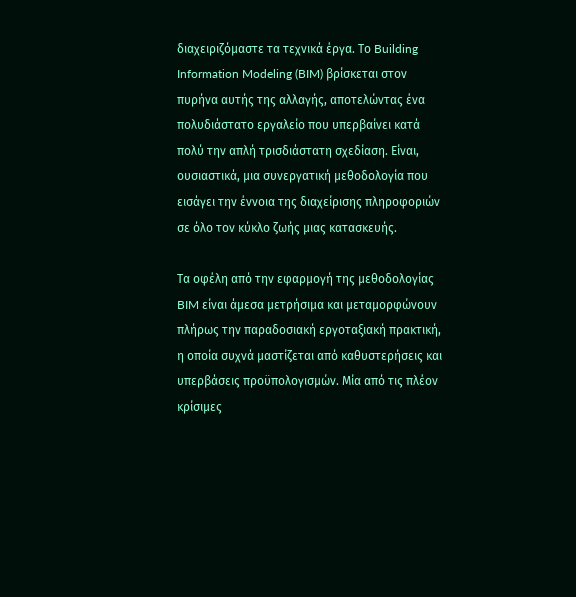διαχειριζόμαστε τα τεχνικά έργα. Το Building Information Modeling (BIM) βρίσκεται στον πυρήνα αυτής της αλλαγής, αποτελώντας ένα πολυδιάστατο εργαλείο που υπερβαίνει κατά πολύ την απλή τρισδιάστατη σχεδίαση. Είναι, ουσιαστικά, μια συνεργατική μεθοδολογία που εισάγει την έννοια της διαχείρισης πληροφοριών σε όλο τον κύκλο ζωής μιας κατασκευής.

Τα οφέλη από την εφαρμογή της μεθοδολογίας BIM είναι άμεσα μετρήσιμα και μεταμορφώνουν πλήρως την παραδοσιακή εργοταξιακή πρακτική, η οποία συχνά μαστίζεται από καθυστερήσεις και υπερβάσεις προϋπολογισμών. Μία από τις πλέον κρίσιμες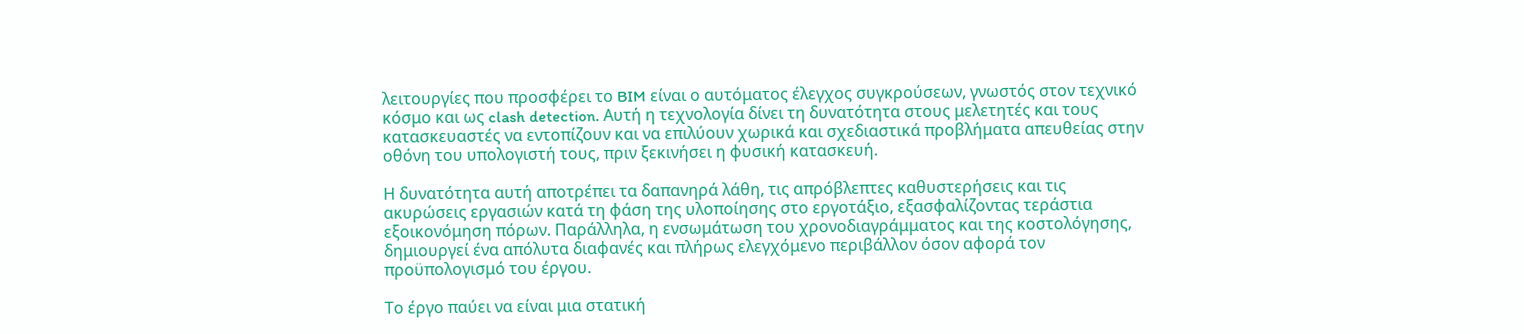λειτουργίες που προσφέρει το BIM είναι ο αυτόματος έλεγχος συγκρούσεων, γνωστός στον τεχνικό κόσμο και ως clash detection. Αυτή η τεχνολογία δίνει τη δυνατότητα στους μελετητές και τους κατασκευαστές να εντοπίζουν και να επιλύουν χωρικά και σχεδιαστικά προβλήματα απευθείας στην οθόνη του υπολογιστή τους, πριν ξεκινήσει η φυσική κατασκευή.

Η δυνατότητα αυτή αποτρέπει τα δαπανηρά λάθη, τις απρόβλεπτες καθυστερήσεις και τις ακυρώσεις εργασιών κατά τη φάση της υλοποίησης στο εργοτάξιο, εξασφαλίζοντας τεράστια εξοικονόμηση πόρων. Παράλληλα, η ενσωμάτωση του χρονοδιαγράμματος και της κοστολόγησης, δημιουργεί ένα απόλυτα διαφανές και πλήρως ελεγχόμενο περιβάλλον όσον αφορά τον προϋπολογισμό του έργου.

Το έργο παύει να είναι μια στατική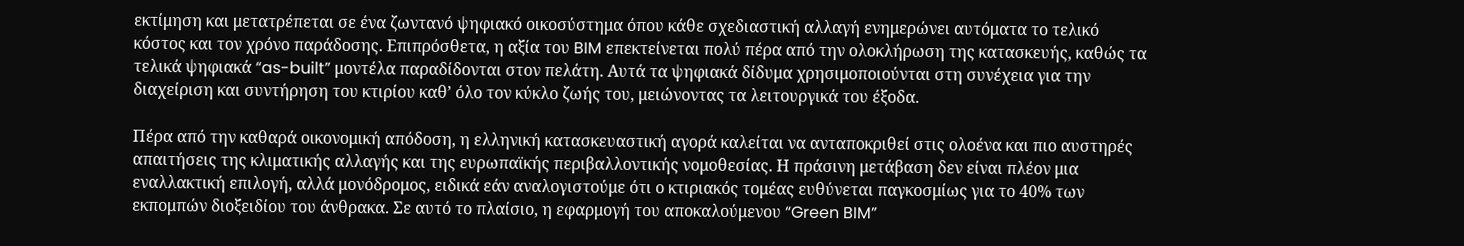εκτίμηση και μετατρέπεται σε ένα ζωντανό ψηφιακό οικοσύστημα όπου κάθε σχεδιαστική αλλαγή ενημερώνει αυτόματα το τελικό κόστος και τον χρόνο παράδοσης. Επιπρόσθετα, η αξία του BIM επεκτείνεται πολύ πέρα από την ολοκλήρωση της κατασκευής, καθώς τα τελικά ψηφιακά “as-built” μοντέλα παραδίδονται στον πελάτη. Αυτά τα ψηφιακά δίδυμα χρησιμοποιούνται στη συνέχεια για την διαχείριση και συντήρηση του κτιρίου καθ’ όλο τον κύκλο ζωής του, μειώνοντας τα λειτουργικά του έξοδα.

Πέρα από την καθαρά οικονομική απόδοση, η ελληνική κατασκευαστική αγορά καλείται να ανταποκριθεί στις ολοένα και πιο αυστηρές απαιτήσεις της κλιματικής αλλαγής και της ευρωπαϊκής περιβαλλοντικής νομοθεσίας. Η πράσινη μετάβαση δεν είναι πλέον μια εναλλακτική επιλογή, αλλά μονόδρομος, ειδικά εάν αναλογιστούμε ότι ο κτιριακός τομέας ευθύνεται παγκοσμίως για το 40% των εκπομπών διοξειδίου του άνθρακα. Σε αυτό το πλαίσιο, η εφαρμογή του αποκαλούμενου “Green BIM”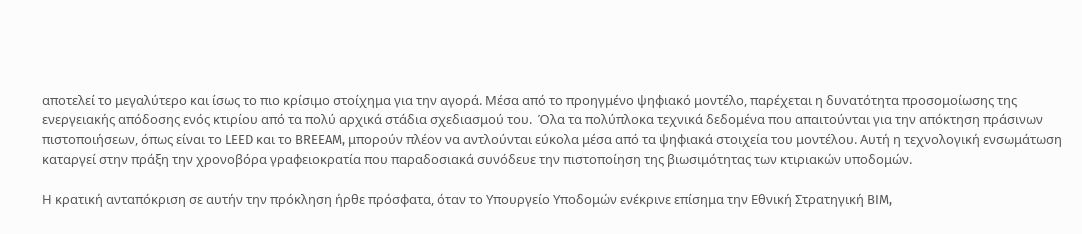αποτελεί το μεγαλύτερο και ίσως το πιο κρίσιμο στοίχημα για την αγορά. Μέσα από το προηγμένο ψηφιακό μοντέλο, παρέχεται η δυνατότητα προσομοίωσης της ενεργειακής απόδοσης ενός κτιρίου από τα πολύ αρχικά στάδια σχεδιασμού του.  Όλα τα πολύπλοκα τεχνικά δεδομένα που απαιτούνται για την απόκτηση πράσινων πιστοποιήσεων, όπως είναι το LEED και το BREEAM, μπορούν πλέον να αντλούνται εύκολα μέσα από τα ψηφιακά στοιχεία του μοντέλου. Αυτή η τεχνολογική ενσωμάτωση καταργεί στην πράξη την χρονοβόρα γραφειοκρατία που παραδοσιακά συνόδευε την πιστοποίηση της βιωσιμότητας των κτιριακών υποδομών.

Η κρατική ανταπόκριση σε αυτήν την πρόκληση ήρθε πρόσφατα, όταν το Υπουργείο Υποδομών ενέκρινε επίσημα την Εθνική Στρατηγική BIM,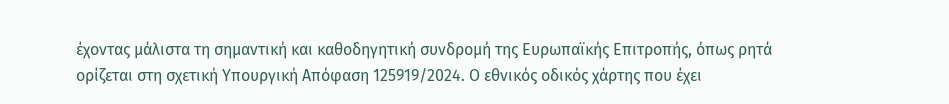έχοντας μάλιστα τη σημαντική και καθοδηγητική συνδρομή της Ευρωπαϊκής Επιτροπής, όπως ρητά ορίζεται στη σχετική Υπουργική Απόφαση 125919/2024. Ο εθνικός οδικός χάρτης που έχει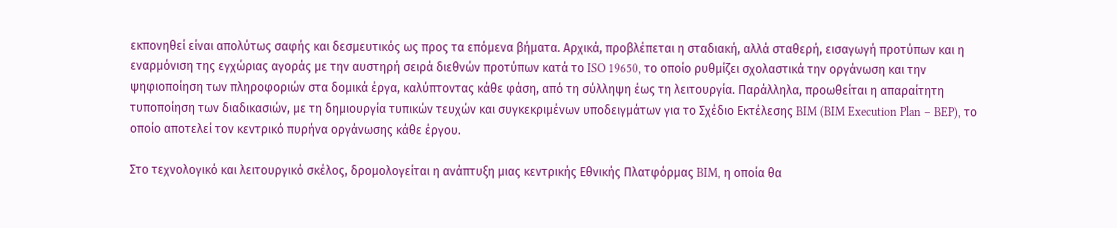εκπονηθεί είναι απολύτως σαφής και δεσμευτικός ως προς τα επόμενα βήματα. Αρχικά, προβλέπεται η σταδιακή, αλλά σταθερή, εισαγωγή προτύπων και η εναρμόνιση της εγχώριας αγοράς με την αυστηρή σειρά διεθνών προτύπων κατά το ISO 19650, το οποίο ρυθμίζει σχολαστικά την οργάνωση και την ψηφιοποίηση των πληροφοριών στα δομικά έργα, καλύπτοντας κάθε φάση, από τη σύλληψη έως τη λειτουργία. Παράλληλα, προωθείται η απαραίτητη τυποποίηση των διαδικασιών, με τη δημιουργία τυπικών τευχών και συγκεκριμένων υποδειγμάτων για το Σχέδιο Εκτέλεσης BIM (BIM Execution Plan – BEP), το οποίο αποτελεί τον κεντρικό πυρήνα οργάνωσης κάθε έργου.

Στο τεχνολογικό και λειτουργικό σκέλος, δρομολογείται η ανάπτυξη μιας κεντρικής Εθνικής Πλατφόρμας BIM, η οποία θα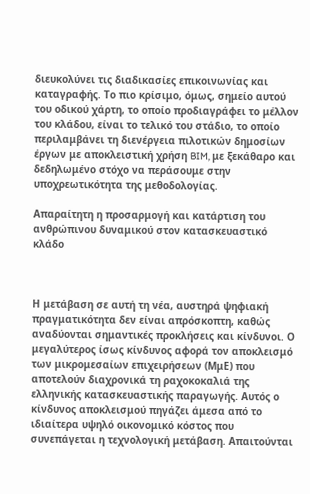διευκολύνει τις διαδικασίες επικοινωνίας και καταγραφής. Το πιο κρίσιμο, όμως, σημείο αυτού του οδικού χάρτη, το οποίο προδιαγράφει το μέλλον του κλάδου, είναι το τελικό του στάδιο, το οποίο περιλαμβάνει τη διενέργεια πιλοτικών δημοσίων έργων με αποκλειστική χρήση BIM, με ξεκάθαρο και δεδηλωμένο στόχο να περάσουμε στην υποχρεωτικότητα της μεθοδολογίας.

Απαραίτητη η προσαρμογή και κατάρτιση του ανθρώπινου δυναμικού στον κατασκευαστικό κλάδο



Η μετάβαση σε αυτή τη νέα, αυστηρά ψηφιακή πραγματικότητα δεν είναι απρόσκοπτη, καθώς αναδύονται σημαντικές προκλήσεις και κίνδυνοι. Ο μεγαλύτερος ίσως κίνδυνος αφορά τον αποκλεισμό των μικρομεσαίων επιχειρήσεων (ΜμΕ) που αποτελούν διαχρονικά τη ραχοκοκαλιά της ελληνικής κατασκευαστικής παραγωγής. Αυτός ο κίνδυνος αποκλεισμού πηγάζει άμεσα από το ιδιαίτερα υψηλό οικονομικό κόστος που συνεπάγεται η τεχνολογική μετάβαση. Απαιτούνται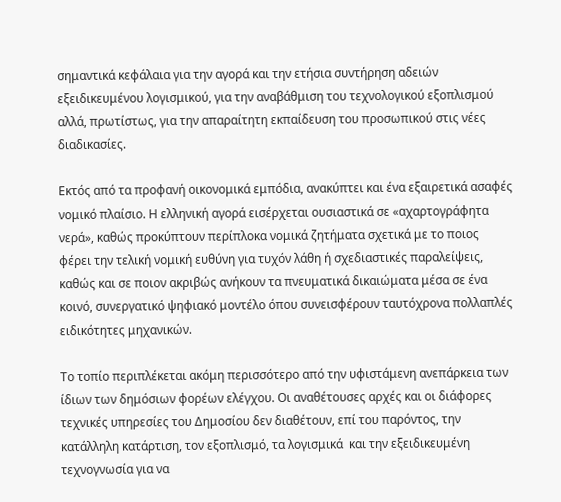σημαντικά κεφάλαια για την αγορά και την ετήσια συντήρηση αδειών εξειδικευμένου λογισμικού, για την αναβάθμιση του τεχνολογικού εξοπλισμού αλλά, πρωτίστως, για την απαραίτητη εκπαίδευση του προσωπικού στις νέες διαδικασίες.

Εκτός από τα προφανή οικονομικά εμπόδια, ανακύπτει και ένα εξαιρετικά ασαφές νομικό πλαίσιο. Η ελληνική αγορά εισέρχεται ουσιαστικά σε «αχαρτογράφητα νερά», καθώς προκύπτουν περίπλοκα νομικά ζητήματα σχετικά με το ποιος φέρει την τελική νομική ευθύνη για τυχόν λάθη ή σχεδιαστικές παραλείψεις, καθώς και σε ποιον ακριβώς ανήκουν τα πνευματικά δικαιώματα μέσα σε ένα κοινό, συνεργατικό ψηφιακό μοντέλο όπου συνεισφέρουν ταυτόχρονα πολλαπλές ειδικότητες μηχανικών.

Το τοπίο περιπλέκεται ακόμη περισσότερο από την υφιστάμενη ανεπάρκεια των ίδιων των δημόσιων φορέων ελέγχου. Οι αναθέτουσες αρχές και οι διάφορες τεχνικές υπηρεσίες του Δημοσίου δεν διαθέτουν, επί του παρόντος, την κατάλληλη κατάρτιση, τον εξοπλισμό, τα λογισμικά  και την εξειδικευμένη τεχνογνωσία για να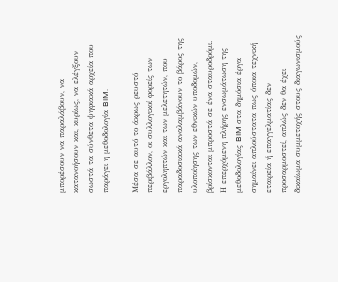μπορέσουν να παραλάβουν, να κατανοήσουν και, κυρίως, να ελέγξουν σωστά τα σύνθετα ψηφιακά αρχεία που παράγει η μεθοδολογία BIM.

Μέσα σε αυτό το άκρως ρευστό περιβάλλον, οι συλλογικοί φορείς των εργοληπτών και των μελετητών, που παραδοσιακά αναλαμβάνουν το βάρος της υλοποίησης των εθνικών υποδομών, βρίσκονται μπροστά σε ένα σταυροδρόμι. Η επερχόμενη πλήρης ενσωμάτωση της μεθοδολογίας BIM στα δημόσια έργα σημαίνει απλούστατα πως όποια τεχνική εταιρεία ή επαγγελματίας δεν προσαρμοστεί, απλώς δεν θα έχει δικαίωμα συμμετοχής στους διαγωνισμούς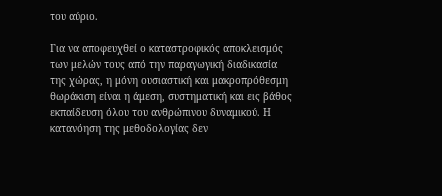του αύριο.

Για να αποφευχθεί ο καταστροφικός αποκλεισμός των μελών τους από την παραγωγική διαδικασία της χώρας, η μόνη ουσιαστική και μακροπρόθεσμη θωράκιση είναι η άμεση, συστηματική και εις βάθος εκπαίδευση όλου του ανθρώπινου δυναμικού. Η κατανόηση της μεθοδολογίας δεν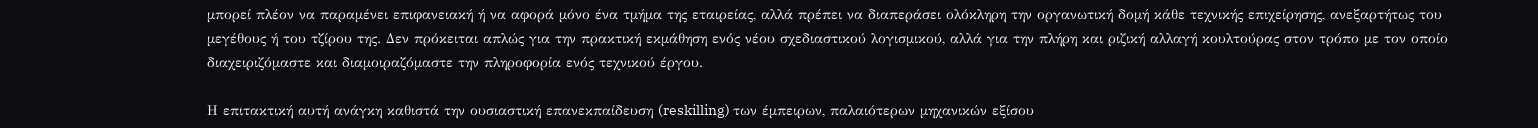μπορεί πλέον να παραμένει επιφανειακή ή να αφορά μόνο ένα τμήμα της εταιρείας, αλλά πρέπει να διαπεράσει ολόκληρη την οργανωτική δομή κάθε τεχνικής επιχείρησης, ανεξαρτήτως του μεγέθους ή του τζίρου της. Δεν πρόκειται απλώς για την πρακτική εκμάθηση ενός νέου σχεδιαστικού λογισμικού, αλλά για την πλήρη και ριζική αλλαγή κουλτούρας στον τρόπο με τον οποίο διαχειριζόμαστε και διαμοιραζόμαστε την πληροφορία ενός τεχνικού έργου.

Η επιτακτική αυτή ανάγκη καθιστά την ουσιαστική επανεκπαίδευση (reskilling) των έμπειρων, παλαιότερων μηχανικών εξίσου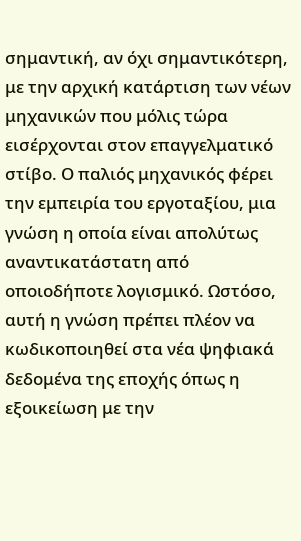σημαντική, αν όχι σημαντικότερη, με την αρχική κατάρτιση των νέων μηχανικών που μόλις τώρα εισέρχονται στον επαγγελματικό στίβο. Ο παλιός μηχανικός φέρει την εμπειρία του εργοταξίου, μια γνώση η οποία είναι απολύτως αναντικατάστατη από οποιοδήποτε λογισμικό. Ωστόσο, αυτή η γνώση πρέπει πλέον να κωδικοποιηθεί στα νέα ψηφιακά δεδομένα της εποχής όπως η εξοικείωση με την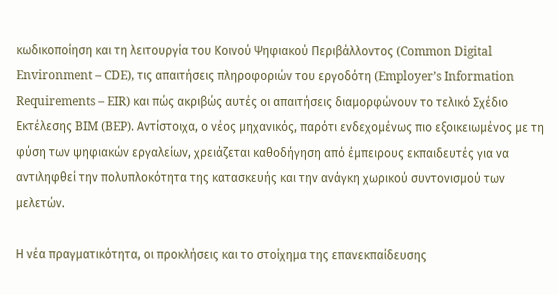κωδικοποίηση και τη λειτουργία του Κοινού Ψηφιακού Περιβάλλοντος (Common Digital Environment – CDE), τις απαιτήσεις πληροφοριών του εργοδότη (Employer’s Information Requirements – EIR) και πώς ακριβώς αυτές οι απαιτήσεις διαμορφώνουν το τελικό Σχέδιο Εκτέλεσης BIM (BEP). Αντίστοιχα, ο νέος μηχανικός, παρότι ενδεχομένως πιο εξοικειωμένος με τη φύση των ψηφιακών εργαλείων, χρειάζεται καθοδήγηση από έμπειρους εκπαιδευτές για να αντιληφθεί την πολυπλοκότητα της κατασκευής και την ανάγκη χωρικού συντονισμού των μελετών.

Η νέα πραγματικότητα, οι προκλήσεις και το στοίχημα της επανεκπαίδευσης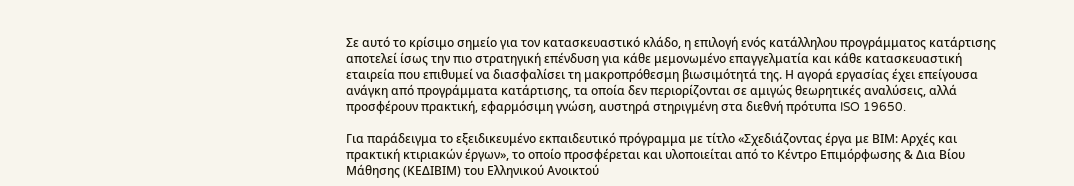Σε αυτό το κρίσιμο σημείο για τον κατασκευαστικό κλάδο, η επιλογή ενός κατάλληλου προγράμματος κατάρτισης αποτελεί ίσως την πιο στρατηγική επένδυση για κάθε μεμονωμένο επαγγελματία και κάθε κατασκευαστική εταιρεία που επιθυμεί να διασφαλίσει τη μακροπρόθεσμη βιωσιμότητά της. Η αγορά εργασίας έχει επείγουσα ανάγκη από προγράμματα κατάρτισης, τα οποία δεν περιορίζονται σε αμιγώς θεωρητικές αναλύσεις, αλλά προσφέρουν πρακτική, εφαρμόσιμη γνώση, αυστηρά στηριγμένη στα διεθνή πρότυπα ISO 19650.

Για παράδειγμα το εξειδικευμένο εκπαιδευτικό πρόγραμμα με τίτλο «Σχεδιάζοντας έργα με ΒΙΜ: Αρχές και πρακτική κτιριακών έργων», το οποίο προσφέρεται και υλοποιείται από το Κέντρο Επιμόρφωσης & Δια Βίου Μάθησης (ΚΕΔΙΒΙΜ) του Ελληνικού Ανοικτού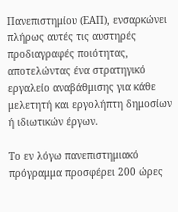Πανεπιστημίου (ΕΑΠ), ενσαρκώνει πλήρως αυτές τις αυστηρές προδιαγραφές ποιότητας, αποτελώντας ένα στρατηγικό εργαλείο αναβάθμισης για κάθε μελετητή και εργολήπτη δημοσίων ή ιδιωτικών έργων.

Το εν λόγω πανεπιστημιακό πρόγραμμα προσφέρει 200 ώρες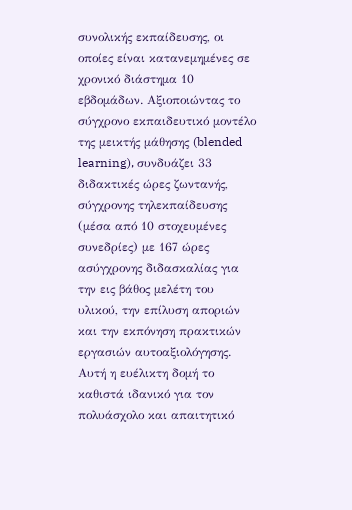συνολικής εκπαίδευσης, οι οποίες είναι κατανεμημένες σε χρονικό διάστημα 10 εβδομάδων. Αξιοποιώντας το σύγχρονο εκπαιδευτικό μοντέλο της μεικτής μάθησης (blended learning), συνδυάζει 33 διδακτικές ώρες ζωντανής, σύγχρονης τηλεκπαίδευσης (μέσα από 10 στοχευμένες συνεδρίες) με 167 ώρες ασύγχρονης διδασκαλίας για την εις βάθος μελέτη του υλικού, την επίλυση αποριών και την εκπόνηση πρακτικών εργασιών αυτοαξιολόγησης. Αυτή η ευέλικτη δομή το καθιστά ιδανικό για τον πολυάσχολο και απαιτητικό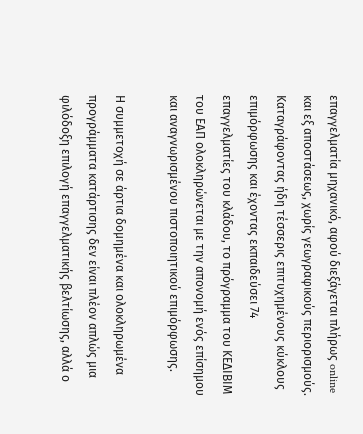επαγγελματία μηχανικό, αφού διεξάγεται πλήρως online και εξ αποστάσεως, χωρίς γεωγραφικούς περιορισμούς. Καταγράφοντας ήδη τέσσερις επιτυχημένους κύκλους επιμόρφωσης και έχοντας εκπαιδεύσει 74 επαγγελματίες του κλάδου, το πρόγραμμα του ΚΕΔΙΒΙΜ του ΕΑΠ ολοκληρώνεται με την απονομή ενός επίσημου και αναγνωρισμένου πιστοποιητικού επιμόρφωσης.

Η συμμετοχή σε άρτια δομημένα και ολοκληρωμένα προγράμματα κατάρτισης δεν είναι πλέον απλώς μια φιλόδοξη επιλογή επαγγελματικής βελτίωσης, αλλά ο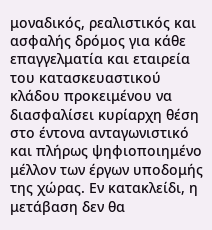μοναδικός, ρεαλιστικός και ασφαλής δρόμος για κάθε επαγγελματία και εταιρεία του κατασκευαστικού κλάδου προκειμένου να διασφαλίσει κυρίαρχη θέση στο έντονα ανταγωνιστικό και πλήρως ψηφιοποιημένο μέλλον των έργων υποδομής της χώρας. Εν κατακλείδι, η μετάβαση δεν θα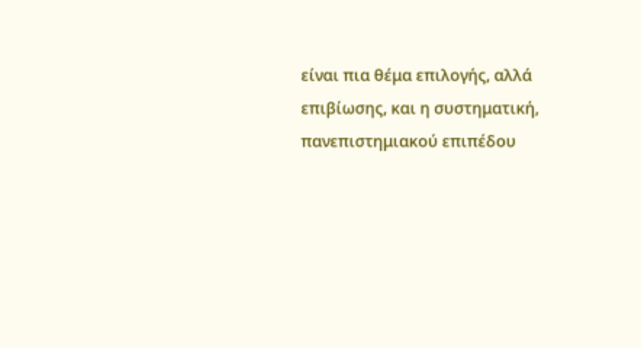είναι πια θέμα επιλογής, αλλά επιβίωσης, και η συστηματική, πανεπιστημιακού επιπέδου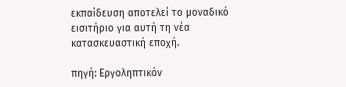εκπαίδευση αποτελεί το μοναδικό εισιτήριο για αυτή τη νέα κατασκευαστική εποχή.

πηγή: Εργοληπτικόν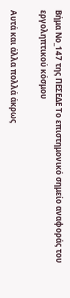Βήμα Νο_147 της ΠΕΣΕΔΕ Το επιστημονικό σημείο αναφοράς του εργοληπτικού κόσμου

Αυτά και άλλα πολλά άκρως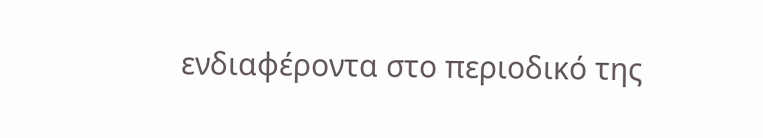ενδιαφέροντα στο περιοδικό της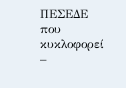ΠΕΣΕΔΕ που κυκλοφορεί –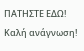ΠΑΤΗΣΤΕ ΕΔΩ! Καλή ανάγνωση!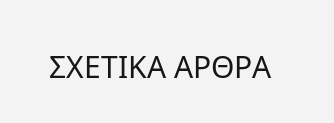ΣΧΕΤΙΚΑ ΑΡΘΡΑ